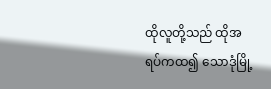ထိုလူတို့သည် ထိုအရပ်ကထ၍ သောဒုံမြို့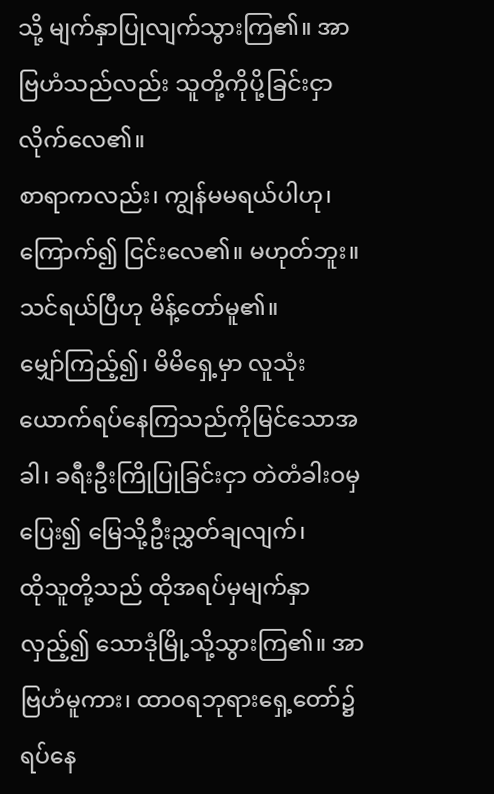သို့ မျက်နှာပြုလျက်သွားကြ၏။ အာဗြဟံသည်လည်း သူတို့ကိုပို့ခြင်းငှာ လိုက်လေ၏။
စာရာကလည်း၊ ကျွန်မမရယ်ပါဟု၊ ကြောက်၍ ငြင်းလေ၏။ မဟုတ်ဘူး။ သင်ရယ်ပြီဟု မိန့်တော်မူ၏။
မျှော်ကြည့်၍၊ မိမိရှေ့မှာ လူသုံးယောက်ရပ်နေကြသည်ကိုမြင်သောအခါ၊ ခရီးဦးကြိုပြုခြင်းငှာ တဲတံခါးဝမှပြေး၍ မြေသို့ဦးညွှတ်ချလျက်၊
ထိုသူတို့သည် ထိုအရပ်မှမျက်နှာလှည့်၍ သောဒုံမြို့သို့သွားကြ၏။ အာဗြဟံမူကား၊ ထာဝရဘုရားရှေ့တော်၌ ရပ်နေ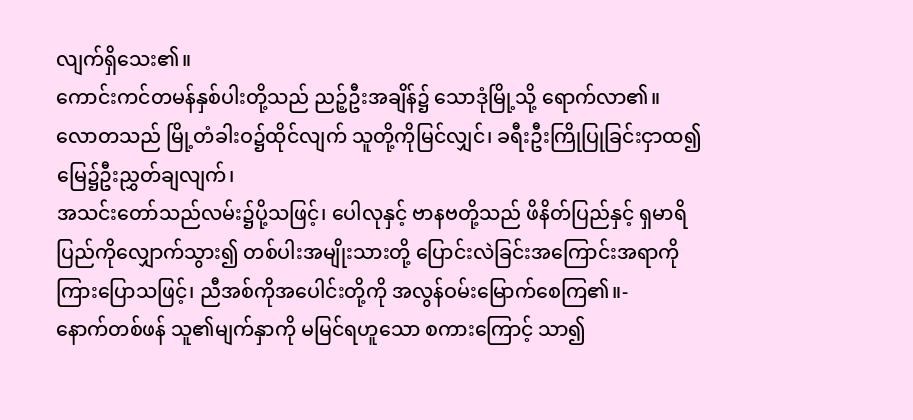လျက်ရှိသေး၏။
ကောင်းကင်တမန်နှစ်ပါးတို့သည် ညဉ့်ဦးအချိန်၌ သောဒုံမြို့သို့ ရောက်လာ၏။ လောတသည် မြို့တံခါးဝ၌ထိုင်လျက် သူတို့ကိုမြင်လျှင်၊ ခရီးဦးကြိုပြုခြင်းငှာထ၍ မြေ၌ဦးညွှတ်ချလျက်၊
အသင်းတော်သည်လမ်း၌ပို့သဖြင့်၊ ပေါလုနှင့် ဗာနဗတို့သည် ဖိနိတ်ပြည်နှင့် ရှမာရိပြည်ကိုလျှောက်သွား၍ တစ်ပါးအမျိုးသားတို့ ပြောင်းလဲခြင်းအကြောင်းအရာကို ကြားပြောသဖြင့်၊ ညီအစ်ကိုအပေါင်းတို့ကို အလွန်ဝမ်းမြောက်စေကြ၏။-
နောက်တစ်ဖန် သူ၏မျက်နှာကို မမြင်ရဟူသော စကားကြောင့် သာ၍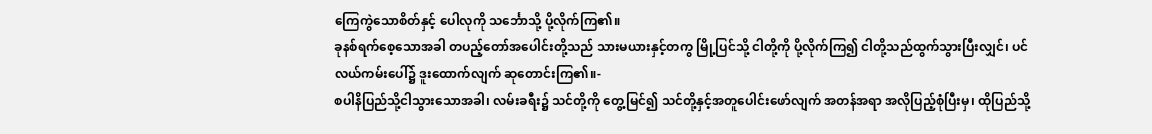ကြေကွဲသောစိတ်နှင့် ပေါလုကို သင်္ဘောသို့ ပို့လိုက်ကြ၏။
ခုနစ်ရက်စေ့သောအခါ တပည့်တော်အပေါင်းတို့သည် သားမယားနှင့်တကွ မြို့ပြင်သို့ ငါတို့ကို ပို့လိုက်ကြ၍ ငါတို့သည်ထွက်သွားပြီးလျှင်၊ ပင်လယ်ကမ်းပေါ်၌ ဒူးထောက်လျက် ဆုတောင်းကြ၏။-
စပါနိပြည်သို့ငါသွားသောအခါ၊ လမ်းခရီး၌ သင်တို့ကို တွေ့မြင်၍ သင်တို့နှင့်အတူပေါင်းဖော်လျက် အတန်အရာ အလိုပြည့်စုံပြီးမှ၊ ထိုပြည်သို့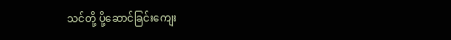သင်တို့ ပို့ဆောင်ခြင်းကျေး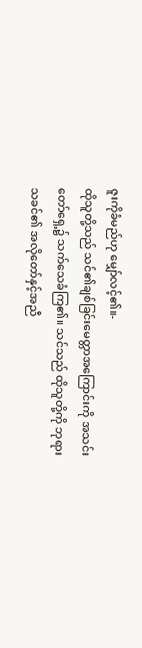ဇူးကိုခံမည်ဟု မျှော်လင့်၏။-
ထိုသူတို့သည် သင်၏ချစ်ခြင်းမေတ္တာအကြောင်းကို အသင်းတော်ရှေ့၌ သက်သေခံကြ၏။ သင်သည် ထိုသူတို့ကို ဘုရားသခင်၏ အလိုတော်နှင့်အညီ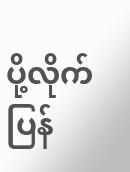ပို့လိုက်ပြန်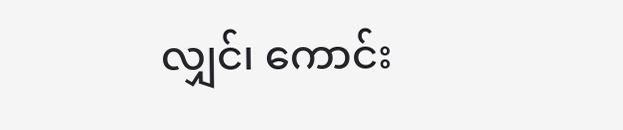လျှင်၊ ကောင်း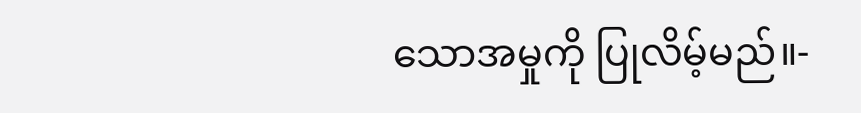သောအမှုကို ပြုလိမ့်မည်။-